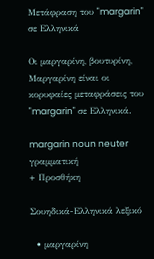Μετάφραση του "margarin" σε Ελληνικά

Οι μαργαρίνη, βουτυρίνη, Μαργαρίνη είναι οι κορυφαίες μεταφράσεις του "margarin" σε Ελληνικά.

margarin noun neuter γραμματική
+ Προσθήκη

Σουηδικά-Ελληνικά λεξικό

  • μαργαρίνη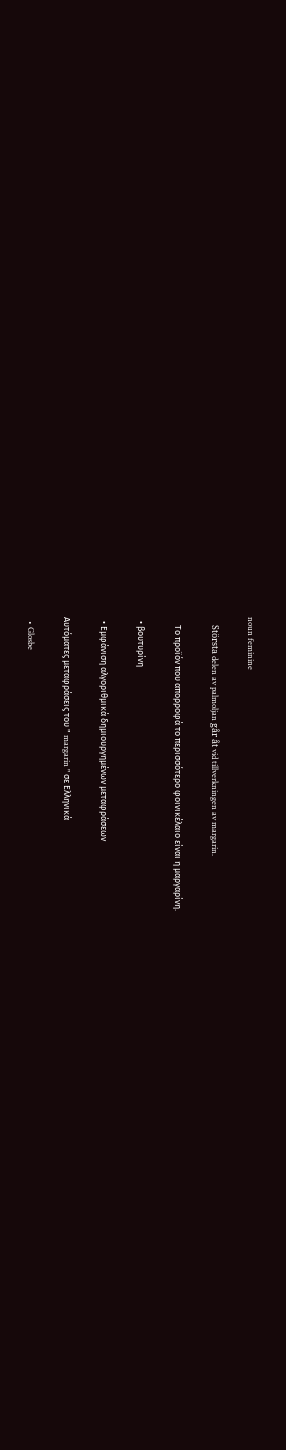noun feminine

    Största delen av palmoljan går åt vid tillverkningen av margarin.

    Το προϊόν που απορροφά το περισσότερο φοινικέλαιο είναι η μαργαρίνη.

  • βουτυρίνη

  • Εμφάνιση αλγοριθμικά δημιουργημένων μεταφράσεων

Αυτόματες μεταφράσεις του " margarin " σε Ελληνικά

  • Glosbe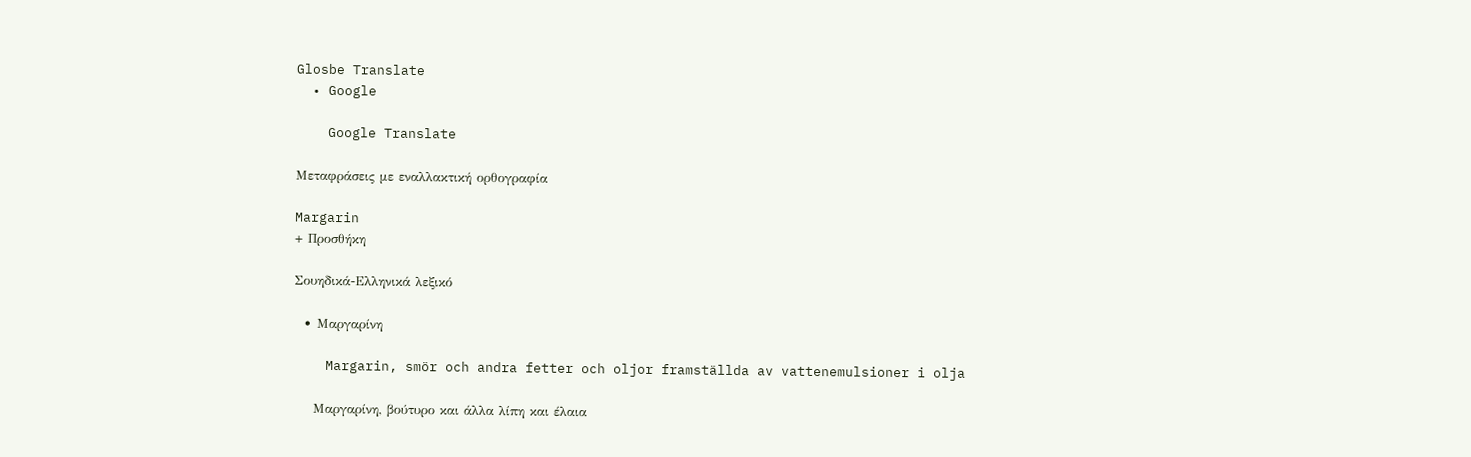Glosbe Translate
  • Google

    Google Translate

Μεταφράσεις με εναλλακτική ορθογραφία

Margarin
+ Προσθήκη

Σουηδικά-Ελληνικά λεξικό

  • Μαργαρίνη

    Margarin, smör och andra fetter och oljor framställda av vattenemulsioner i olja

    Μαργαρίνη, βούτυρο και άλλα λίπη και έλαια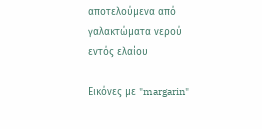αποτελούμενα από γαλακτώματα νερού εντός ελαίου

Εικόνες με "margarin"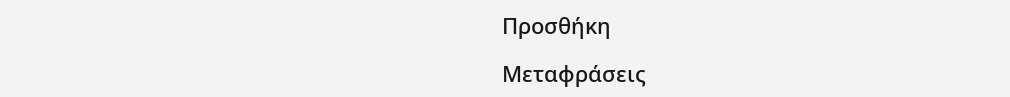Προσθήκη

Μεταφράσεις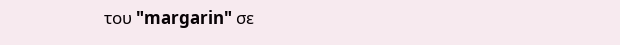του "margarin" σε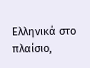Ελληνικά στο πλαίσιο,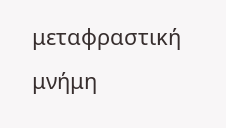μεταφραστική μνήμη